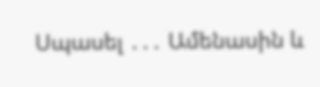Սպասել ․․․ Ամենասին և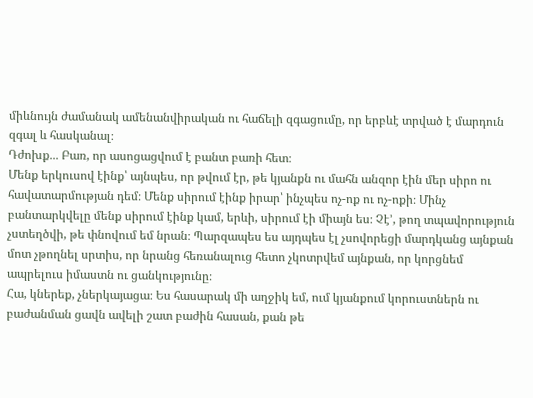միևնույն ժամանակ ամենանվիրական ու հաճելի զգացումը, որ երբևէ տրված է մարդուն զգալ և հասկանալ։
Դժոխք․․․ Բառ, որ ասոցացվում է բանտ բառի հետ։
Մենք երկուսով էինք՝ այնպես, որ թվում էր, թե կյանքն ու մահն անզոր էին մեր սիրո ու հավատարմության դեմ։ Մենք սիրում էինք իրար՝ ինչպես ոչ-ոք ու ոչ-ոքի։ Մինչ բանտարկվելը մենք սիրում էինք կամ, երևի, սիրում էի միայն ես։ Չէ’, թող տպավորություն չստեղծվի, թե փնովում եմ նրան։ Պարզապես ես այդպես էլ չսովորեցի մարդկանց այնքան մոտ չթողնել սրտիս, որ նրանց հեռանալուց հետո չկոտրվեմ այնքան, որ կորցնեմ ապրելուս իմաստն ու ցանկությունը։
Հա, կներեք, չներկայացա։ Ես հասարակ մի աղջիկ եմ, ում կյանքում կորուստներն ու բաժանման ցավն ավելի շատ բաժին հասան, քան թե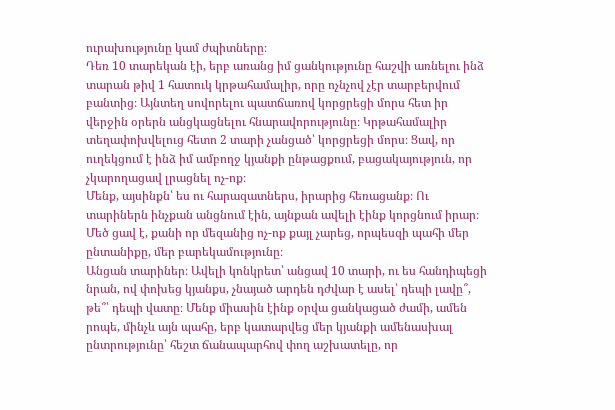ուրախությունը կամ ժպիտները։
Դեռ 10 տարեկան էի, երբ առանց իմ ցանկությունը հաշվի առնելու ինձ տարան թիվ 1 հատուկ կրթահամալիր, որը ոչնչով չէր տարբերվում բանտից։ Այնտեղ սովորելու պատճառով կորցրեցի մորս հետ իր վերջին օրերն անցկացնելու հնարավորությունը։ Կրթահամալիր տեղափոխվելուց հետո 2 տարի չանցած՝ կորցրեցի մորս։ Ցավ, որ ուղեկցում է ինձ իմ ամբողջ կյանքի ընթացքում, բացակայություն, որ չկարողացավ լրացնել ոչ-ոք։
Մենք, այսինքն՝ ես ու հարազատներս, իրարից հեռացանք։ Ու տարիներն ինչքան անցնում էին, այնքան ավելի էինք կորցնում իրար։ Մեծ ցավ է, քանի որ մեզանից ոչ-ոք քայլ չարեց, որպեսզի պահի մեր ընտանիքը, մեր բարեկամությունը։
Անցան տարիներ։ Ավելի կոնկրետ՝ անցավ 10 տարի, ու ես հանդիպեցի նրան, ով փոխեց կյանքս, չնայած արդեն դժվար է ասել՝ դեպի լավը՞, թե՞՝ դեպի վատը։ Մենք միասին էինք օրվա ցանկացած ժամի, ամեն րոպե, մինչև այն պահը, երբ կատարվեց մեր կյանքի ամենասխալ ընտրությունը՝ հեշտ ճանապարհով փող աշխատելը, որ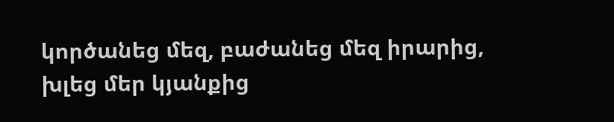կործանեց մեզ, բաժանեց մեզ իրարից, խլեց մեր կյանքից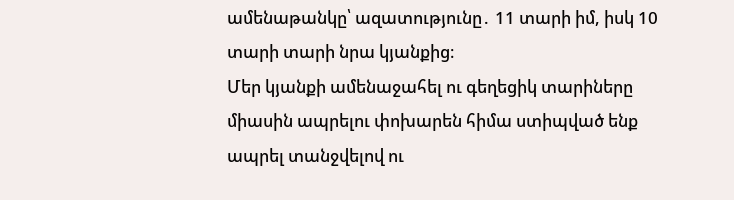ամենաթանկը՝ ազատությունը․ 11 տարի իմ, իսկ 10 տարի տարի նրա կյանքից։
Մեր կյանքի ամենաջահել ու գեղեցիկ տարիները միասին ապրելու փոխարեն հիմա ստիպված ենք ապրել տանջվելով ու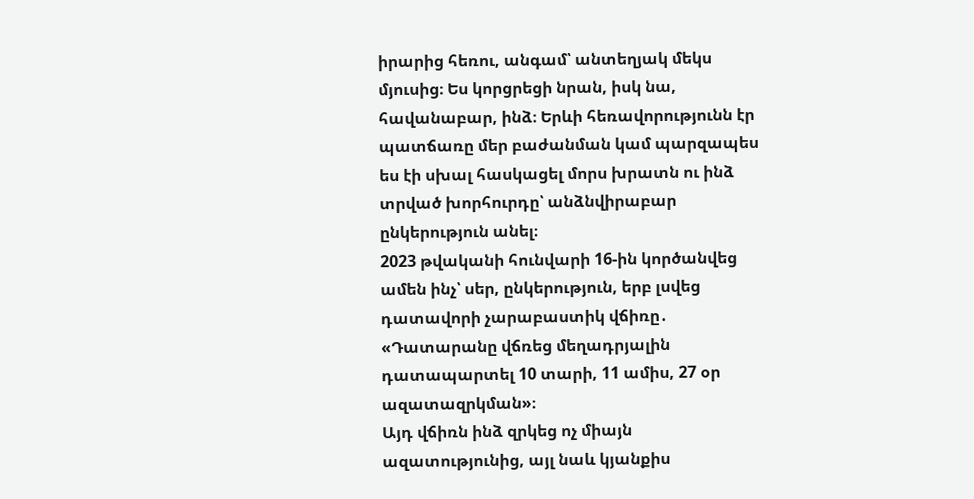իրարից հեռու, անգամ՝ անտեղյակ մեկս մյուսից։ Ես կորցրեցի նրան, իսկ նա, հավանաբար, ինձ։ Երևի հեռավորությունն էր պատճառը մեր բաժանման կամ պարզապես ես էի սխալ հասկացել մորս խրատն ու ինձ տրված խորհուրդը՝ անձնվիրաբար ընկերություն անել։
2023 թվականի հունվարի 16-ին կործանվեց ամեն ինչ՝ սեր, ընկերություն, երբ լսվեց դատավորի չարաբաստիկ վճիռը․ «Դատարանը վճռեց մեղադրյալին դատապարտել 10 տարի, 11 ամիս, 27 օր ազատազրկման»։
Այդ վճիռն ինձ զրկեց ոչ միայն ազատությունից, այլ նաև կյանքիս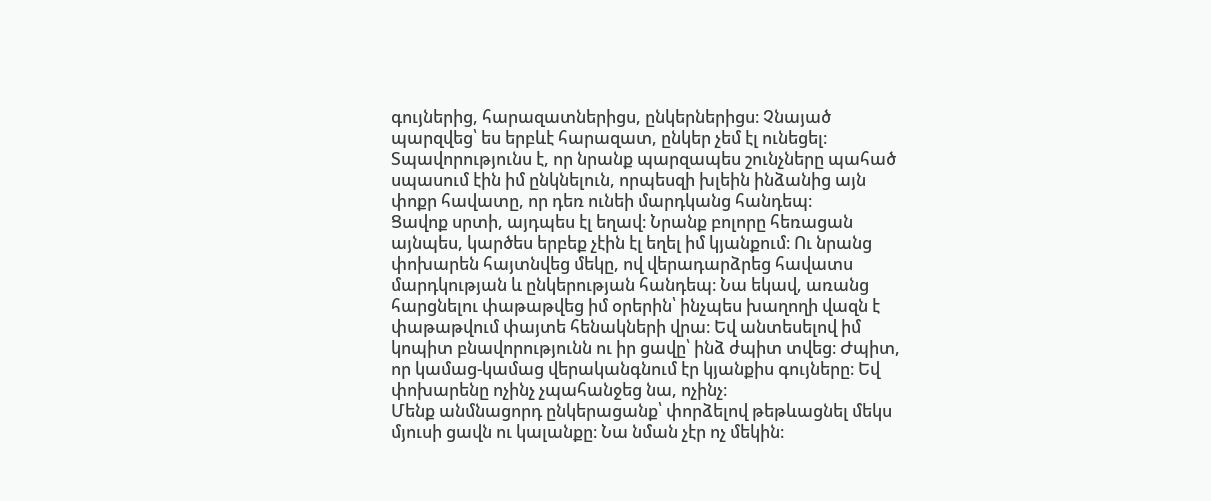գույներից, հարազատներիցս, ընկերներիցս։ Չնայած պարզվեց՝ ես երբևէ հարազատ, ընկեր չեմ էլ ունեցել։ Տպավորությունս է, որ նրանք պարզապես շունչները պահած սպասում էին իմ ընկնելուն, որպեսզի խլեին ինձանից այն փոքր հավատը, որ դեռ ունեի մարդկանց հանդեպ։
Ցավոք սրտի, այդպես էլ եղավ։ Նրանք բոլորը հեռացան այնպես, կարծես երբեք չէին էլ եղել իմ կյանքում։ Ու նրանց փոխարեն հայտնվեց մեկը, ով վերադարձրեց հավատս մարդկության և ընկերության հանդեպ։ Նա եկավ, առանց հարցնելու փաթաթվեց իմ օրերին՝ ինչպես խաղողի վազն է փաթաթվում փայտե հենակների վրա։ Եվ անտեսելով իմ կոպիտ բնավորությունն ու իր ցավը՝ ինձ ժպիտ տվեց։ Ժպիտ, որ կամաց-կամաց վերականգնում էր կյանքիս գույները։ Եվ փոխարենը ոչինչ չպահանջեց նա, ոչինչ։
Մենք անմնացորդ ընկերացանք՝ փորձելով թեթևացնել մեկս մյուսի ցավն ու կալանքը։ Նա նման չէր ոչ մեկին։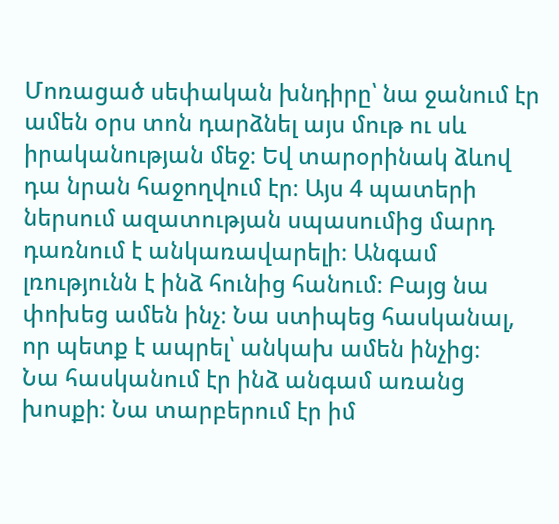Մոռացած սեփական խնդիրը՝ նա ջանում էր ամեն օրս տոն դարձնել այս մութ ու սև իրականության մեջ։ Եվ տարօրինակ ձևով դա նրան հաջողվում էր։ Այս 4 պատերի ներսում ազատության սպասումից մարդ դառնում է անկառավարելի։ Անգամ լռությունն է ինձ հունից հանում։ Բայց նա փոխեց ամեն ինչ։ Նա ստիպեց հասկանալ, որ պետք է ապրել՝ անկախ ամեն ինչից։
Նա հասկանում էր ինձ անգամ առանց խոսքի։ Նա տարբերում էր իմ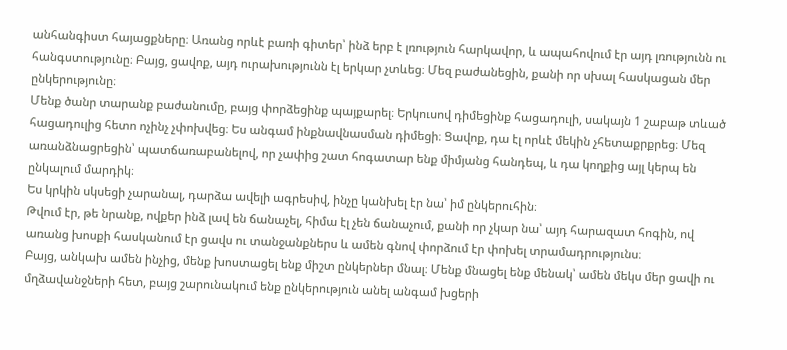անհանգիստ հայացքները։ Առանց որևէ բառի գիտեր՝ ինձ երբ է լռություն հարկավոր, և ապահովում էր այդ լռությունն ու հանգստությունը։ Բայց, ցավոք, այդ ուրախությունն էլ երկար չտևեց։ Մեզ բաժանեցին, քանի որ սխալ հասկացան մեր ընկերությունը։
Մենք ծանր տարանք բաժանումը, բայց փորձեցինք պայքարել։ Երկուսով դիմեցինք հացադուլի, սակայն 1 շաբաթ տևած հացադուլից հետո ոչինչ չփոխվեց։ Ես անգամ ինքնավնասման դիմեցի։ Ցավոք, դա էլ որևէ մեկին չհետաքրքրեց։ Մեզ առանձնացրեցին՝ պատճառաբանելով, որ չափից շատ հոգատար ենք միմյանց հանդեպ, և դա կողքից այլ կերպ են ընկալում մարդիկ։
Ես կրկին սկսեցի չարանալ, դարձա ավելի ագրեսիվ, ինչը կանխել էր նա՝ իմ ընկերուհին։
Թվում էր, թե նրանք, ովքեր ինձ լավ են ճանաչել, հիմա էլ չեն ճանաչում, քանի որ չկար նա՝ այդ հարազատ հոգին, ով առանց խոսքի հասկանում էր ցավս ու տանջանքներս և ամեն գնով փորձում էր փոխել տրամադրությունս։
Բայց, անկախ ամեն ինչից, մենք խոստացել ենք միշտ ընկերներ մնալ։ Մենք մնացել ենք մենակ՝ ամեն մեկս մեր ցավի ու մղձավանջների հետ, բայց շարունակում ենք ընկերություն անել անգամ խցերի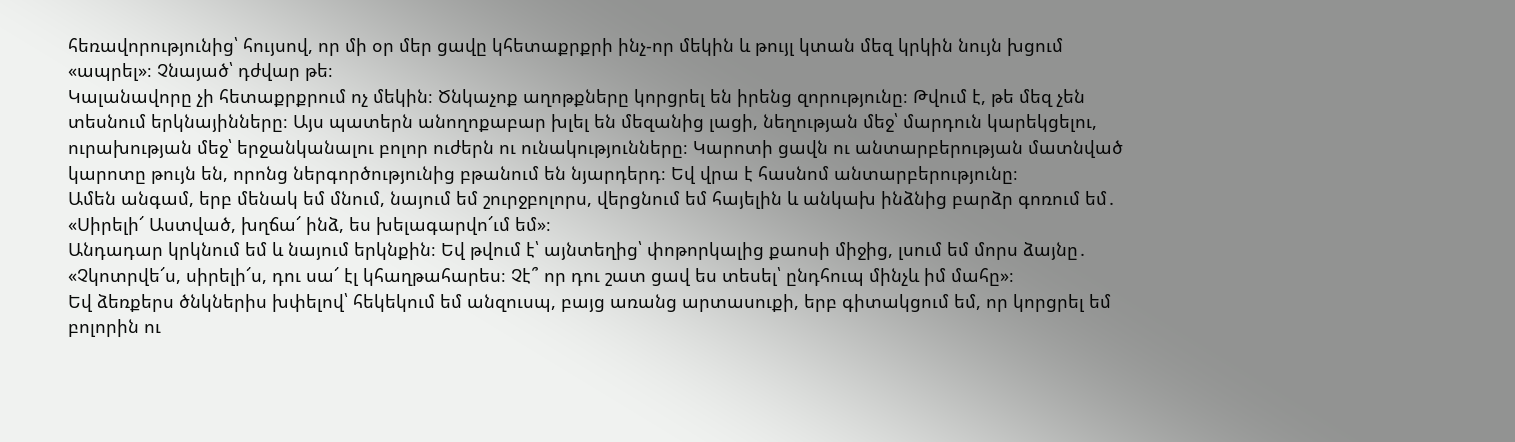հեռավորությունից՝ հույսով, որ մի օր մեր ցավը կհետաքրքրի ինչ-որ մեկին և թույլ կտան մեզ կրկին նույն խցում «ապրել»։ Չնայած՝ դժվար թե։
Կալանավորը չի հետաքրքրում ոչ մեկին։ Ծնկաչոք աղոթքները կորցրել են իրենց զորությունը։ Թվում է, թե մեզ չեն տեսնում երկնայինները։ Այս պատերն անողոքաբար խլել են մեզանից լացի, նեղության մեջ՝ մարդուն կարեկցելու, ուրախության մեջ՝ երջանկանալու բոլոր ուժերն ու ունակությունները։ Կարոտի ցավն ու անտարբերության մատնված կարոտը թույն են, որոնց ներգործությունից բթանում են նյարդերդ։ Եվ վրա է հասնոմ անտարբերությունը։
Ամեն անգամ, երբ մենակ եմ մնում, նայում եմ շուրջբոլորս, վերցնում եմ հայելին և անկախ ինձնից բարձր գոռում եմ․
«Սիրելի՜ Աստված, խղճա՜ ինձ, ես խելագարվո՜ւմ եմ»։
Անդադար կրկնում եմ և նայում երկնքին։ Եվ թվում է՝ այնտեղից՝ փոթորկալից քաոսի միջից, լսում եմ մորս ձայնը․
«Չկոտրվե՜ս, սիրելի՜ս, դու սա՜ էլ կհաղթահարես։ Չէ՞ որ դու շատ ցավ ես տեսել՝ ընդհուպ մինչև իմ մահը»։
Եվ ձեռքերս ծնկներիս խփելով՝ հեկեկում եմ անզուսպ, բայց առանց արտասուքի, երբ գիտակցում եմ, որ կորցրել եմ բոլորին ու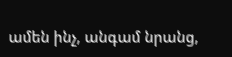ամեն ինչ, անգամ նրանց,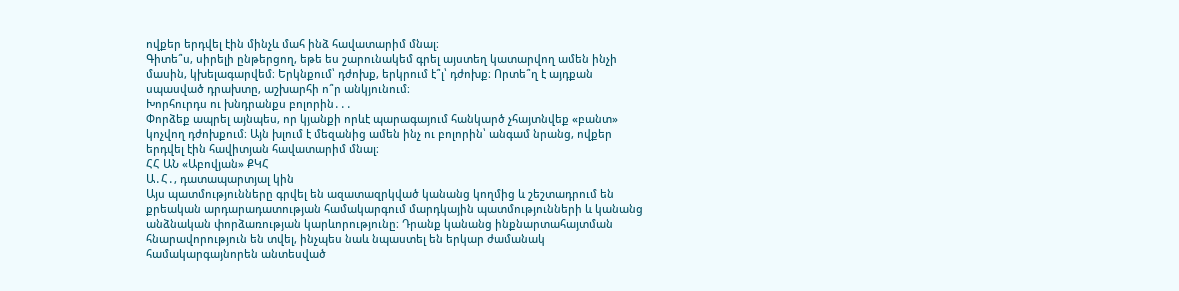ովքեր երդվել էին մինչև մահ ինձ հավատարիմ մնալ։
Գիտե՞ս, սիրելի ընթերցող, եթե ես շարունակեմ գրել այստեղ կատարվող ամեն ինչի մասին, կխելագարվեմ։ Երկնքում՝ դժոխք, երկրում է՞լ՝ դժոխք։ Որտե՞ղ է այդքան սպասված դրախտը, աշխարհի ո՞ր անկյունում։
Խորհուրդս ու խնդրանքս բոլորին․․․
Փորձեք ապրել այնպես, որ կյանքի որևէ պարագայում հանկարծ չհայտնվեք «բանտ» կոչվող դժոխքում։ Այն խլում է մեզանից ամեն ինչ ու բոլորին՝ անգամ նրանց, ովքեր երդվել էին հավիտյան հավատարիմ մնալ։
ՀՀ ԱՆ «Աբովյան» ՔԿՀ
Ա․Հ․, դատապարտյալ կին
Այս պատմությունները գրվել են ազատազրկված կանանց կողմից և շեշտադրում են քրեական արդարադատության համակարգում մարդկային պատմությունների և կանանց անձնական փորձառության կարևորությունը։ Դրանք կանանց ինքնարտահայտման հնարավորություն են տվել, ինչպես նաև նպաստել են երկար ժամանակ համակարգայնորեն անտեսված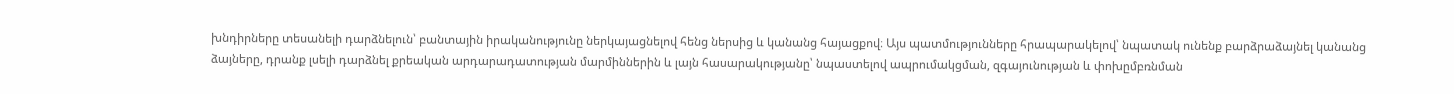խնդիրները տեսանելի դարձնելուն՝ բանտային իրականությունը ներկայացնելով հենց ներսից և կանանց հայացքով։ Այս պատմությունները հրապարակելով՝ նպատակ ունենք բարձրաձայնել կանանց ձայները, դրանք լսելի դարձնել քրեական արդարադատության մարմիններին և լայն հասարակությանը՝ նպաստելով ապրումակցման, զգայունության և փոխըմբռնման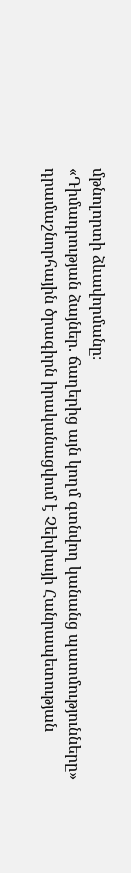մթնոլորտի ձևավորմանը։
«Դիմադրության ձայներ. ճաղերից այն կողմ գտնվող կանանց պատմությունները» դրամաշնորհային ծրագիրն իրականացվում է Չեխիայի Հանրապետության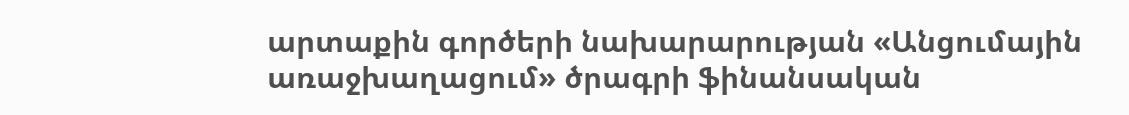արտաքին գործերի նախարարության «Անցումային առաջխաղացում» ծրագրի ֆինանսական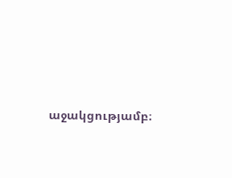աջակցությամբ։